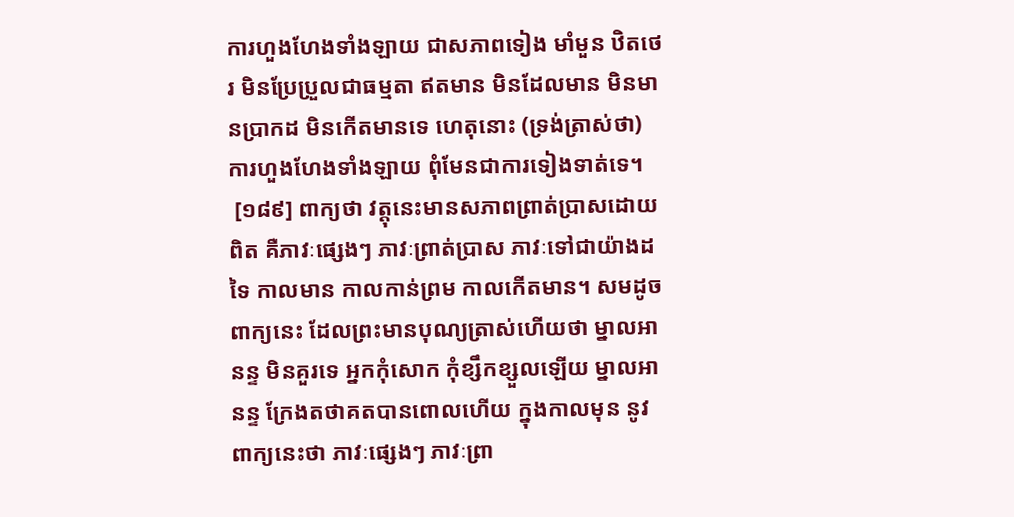ការហួងហែងទាំងឡាយ ជាសភាពទៀង មាំមួន ឋិតថេរ មិនប្រែប្រួលជាធម្មតា ឥតមាន មិនដែលមាន មិនមានបា្រកដ មិនកើតមានទេ ហេតុនោះ (ទ្រង់ត្រាស់ថា) ការហួងហែងទាំងឡាយ ពុំមែនជាការទៀងទាត់ទេ។
 [១៨៩] ពាក្យថា វត្តុនេះមានសភាពព្រាត់បា្រសដោយពិត គឺភាវៈផ្សេងៗ ភាវៈព្រាត់បា្រស ភាវៈទៅជាយ៉ាងដទៃ កាលមាន កាលកាន់ព្រម កាលកើតមាន។ សមដូចពាក្យនេះ ដែលព្រះមានបុណ្យត្រាស់ហើយថា ម្នាលអានន្ទ មិនគួរទេ អ្នកកុំសោក កុំខ្សឹកខ្សួលឡើយ ម្នាលអានន្ទ ក្រែងតថាគតបានពោលហើយ ក្នុងកាលមុន នូវពាក្យនេះថា ភាវៈផ្សេងៗ ភាវៈព្រា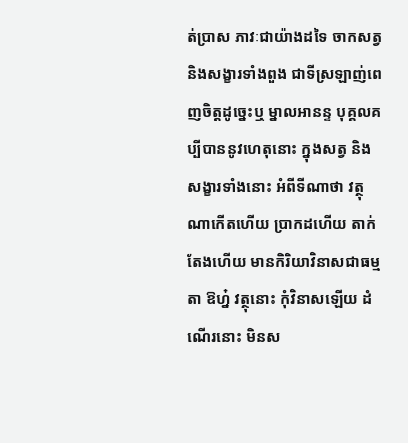ត់បា្រស ភាវៈជាយ៉ាងដទៃ ចាកសត្វ និងសង្ខារទាំងពួង ជាទីស្រឡាញ់ពេញចិត្តដូច្នេះឬ ម្នាលអានន្ទ បុគ្គលគប្បីបាននូវហេតុនោះ ក្នុងសត្វ និងសង្ខារទាំងនោះ អំពីទីណាថា វត្ថុណាកើតហើយ បា្រកដហើយ តាក់តែងហើយ មានកិរិយាវិនាសជាធម្មតា ឱហ្ន៎ វត្ថុនោះ កុំវិនាសឡើយ ដំណើរនោះ មិនស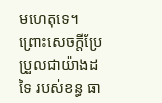មហេតុទេ។ ព្រោះសេចក្តីប្រែប្រួលជាយ៉ាងដទៃ របស់ខន្ធ ធា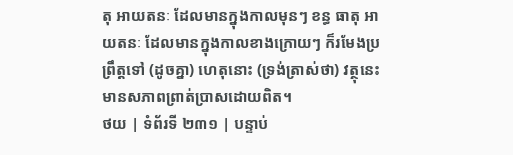តុ អាយតនៈ ដែលមានក្នុងកាលមុនៗ ខន្ធ ធាតុ អាយតនៈ ដែលមានក្នុងកាលខាងក្រោយៗ ក៏រមែងប្រព្រឹត្តទៅ (ដូចគ្នា) ហេតុនោះ (ទ្រង់ត្រាស់ថា) វត្ថុនេះមានសភាពព្រាត់បា្រសដោយពិត។
ថយ | ទំព័រទី ២៣១ | បន្ទាប់